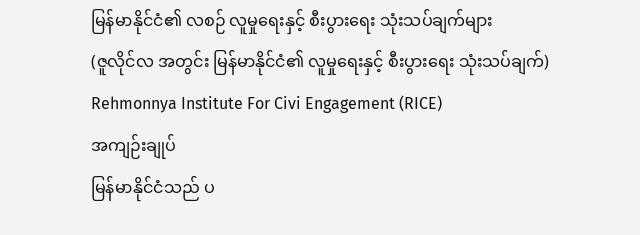မြန်မာနိုင်ငံ၏ လစဉ် လူမှုရေးနှင့် စီးပွားရေး သုံးသပ်ချက်များ
(ဇူလိုင်လ အတွင်း မြန်မာနိုင်ငံ၏ လူမှုရေးနှင့် စီးပွားရေး သုံးသပ်ချက်)
Rehmonnya Institute For Civi Engagement (RICE)
အကျဉ်းချုပ်
မြန်မာနိုင်ငံသည် ပ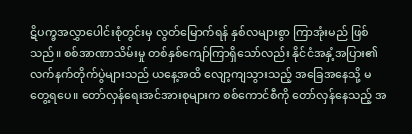ဋိပက္ခအလွှာပေါင်းစုံတွင်းမှ လွတ်မြောက်ရန် နှစ်လများစွာ ကြာအုံးမည် ဖြစ်သည်။ စစ်အာဏာသိမ်းမှု တစ်နှစ်ကျော်ကြာရှိသော်လည်း နိုင်ငံအနှံ့အပြား၏ လက်နက်တိုက်ပွဲများသည် ယနေ့အထိ လျော့ကျသွားသည့် အခြေအနေသို့ မတွေ့ရပေ။ တော်လှန်ရေးအင်အားစုများက စစ်ကောင်စီကို တော်လှန်နေသည့် အ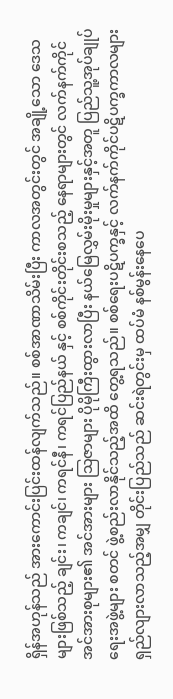ရှိန်အဟုန်သည် အားကောင်းပြင်းထန်လျက်သည်။ စစ်အာဏာသိမ်းပြီး ကာလအတွင်းတွင် အချို့သော ဒေသများဖြစ်သည့် ချင်း၊ ကချင်၊ ကရင်နီ၊ ကရင်ပြည်နယ် နှင့် စစ်ကိုင်းတိုင်းစသည့် နေရာများတွင် လက်နက်ကိုင်အင်အားစုများ၏ အင်အားများ သြဇာများ ပိုမိုကြီးထွားလာပြီး နယ်မြေလွှမ်းမိုးမှုများနှင့်အတူ ပြည်သူ့အုပ်ချုပ်ရေးအဖွဲ့များ စတင် ဖွဲ့စည်းလာနိုင်သည့်အထိ တွေ့ရသည်။ စစ်ရေးပဋိပက္ခနှင့် လက်နက်ကိုင်ပဋိပက္ခကာလများ ရှည်လျားလာသည့်အမျှ တိုင်းပြည်သည် ဆင်းရဲတွင်းမှ ထပ်မံ နစ်မွန်းနေပေ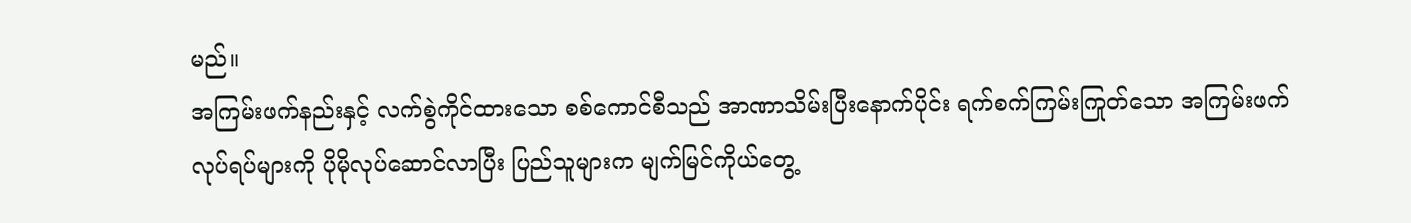မည်။
အကြမ်းဖက်နည်းနှင့် လက်စွဲကိုင်ထားသော စစ်ကောင်စီသည် အာဏာသိမ်းပြီးနောက်ပိုင်း ရက်စက်ကြမ်းကြုတ်သော အကြမ်းဖက်လုပ်ရပ်များကို ပိုမိုလုပ်ဆောင်လာပြီး ပြည်သူများက မျက်မြင်ကိုယ်တွေ့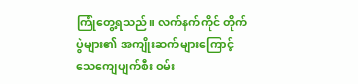ကြုံတွေ့ရသည်။ လက်နက်ကိုင် တိုက်ပွဲများ၏ အကျိုးဆက်များကြောင့် သေကျေပျက်စီး ဝမ်း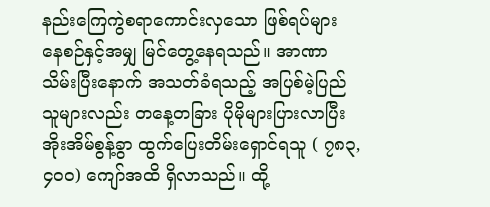နည်းကြေကွဲစရာကောင်းလှသော ဖြစ်ရပ်များ နေစဉ်နှင့်အမျှ မြင်တွေ့နေရသည်။ အာဏာသိမ်းပြီးနောက် အသတ်ခံရသည့် အပြစ်မဲ့ပြည်သူများလည်း တနေ့တခြား ပိုမိုများပြားလာပြီး အိုးအိမ်စွန့်ခွာ ထွက်ပြေးတိမ်းရှောင်ရသူ ( ၇၈၃,၄၀၀) ကျော်အထိ ရှိလာသည်။ ထို့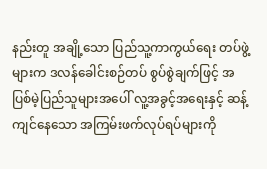နည်းတူ အချို့သော ပြည်သူ့ကာကွယ်ရေး တပ်ဖွဲ့များက ဒလန်ခေါင်းစဉ်တပ် စွပ်စွဲချက်ဖြင့် အပြစ်မဲ့ပြည်သူများအပေါ် လူ့အခွင့်အရေးနှင့် ဆန့်ကျင်နေသော အကြမ်းဖက်လုပ်ရပ်များကို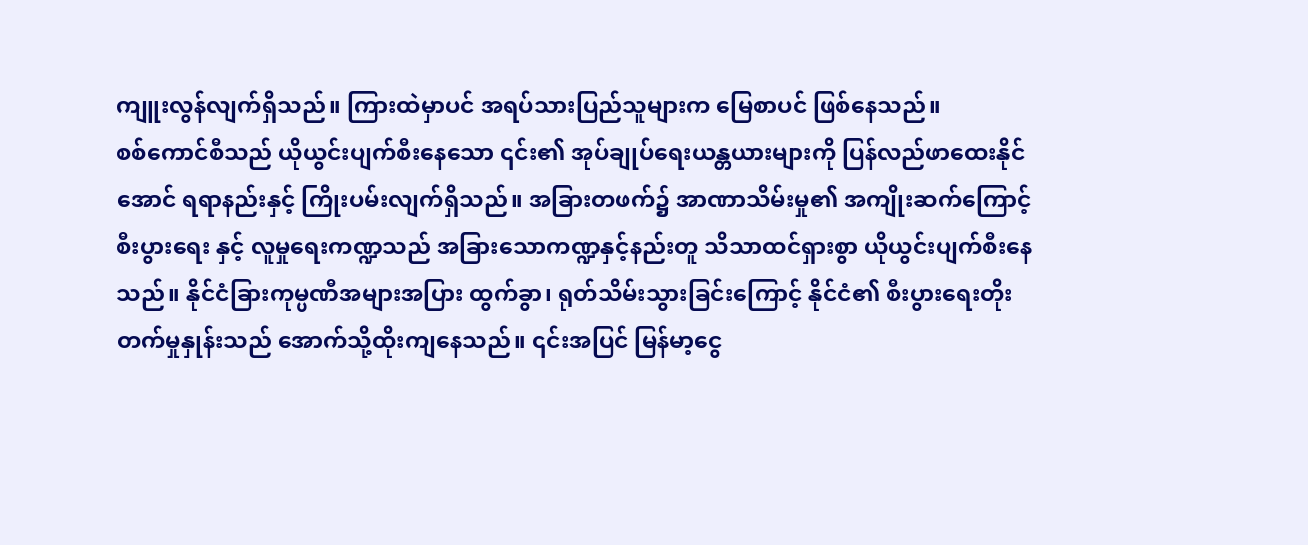ကျူးလွန်လျက်ရှိသည်။ ကြားထဲမှာပင် အရပ်သားပြည်သူများက မြေစာပင် ဖြစ်နေသည်။
စစ်ကောင်စီသည် ယိုယွင်းပျက်စီးနေသော ၎င်း၏ အုပ်ချုပ်ရေးယန္တယားများကို ပြန်လည်ဖာထေးနိုင်အောင် ရရာနည်းနှင့် ကြိုးပမ်းလျက်ရှိသည်။ အခြားတဖက်၌ အာဏာသိမ်းမှု၏ အကျိုးဆက်ကြောင့် စီးပွားရေး နှင့် လူမှုရေးကဏ္ဍသည် အခြားသောကဏ္ဍနှင့်နည်းတူ သိသာထင်ရှားစွာ ယိုယွင်းပျက်စီးနေသည်။ နိုင်ငံခြားကုမ္ပဏီအများအပြား ထွက်ခွာ၊ ရုတ်သိမ်းသွားခြင်းကြောင့် နိုင်ငံ၏ စီးပွားရေးတိုးတက်မှုနှုန်းသည် အောက်သို့ထိုးကျနေသည်။ ၎င်းအပြင် မြန်မာ့ငွေ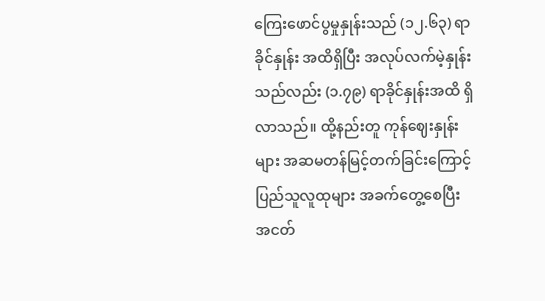ကြေးဖောင်ပွမှုနှုန်းသည် (၁၂.၆၃) ရာခိုင်နှုန်း အထိရှိပြီး အလုပ်လက်မဲ့နှုန်းသည်လည်း (၁.၇၉) ရာခိုင်နှုန်းအထိ ရှိလာသည်။ ထို့နည်းတူ ကုန်ဈေးနှုန်းများ အဆမတန်မြင့်တက်ခြင်းကြောင့် ပြည်သူလူထုများ အခက်တွေ့စေပြီး အငတ်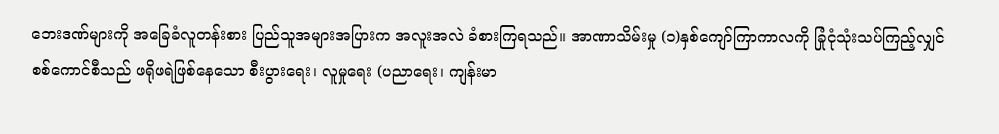ဘေးဒဏ်များကို အခြေခံလူတန်းစား ပြည်သူအများအပြားက အလူးအလဲ ခံစားကြရသည်။ အာဏာသိမ်းမှု (၁)နှစ်ကျော်ကြာကာလကို ခြုံငုံသုံးသပ်ကြည့်လျှင် စစ်ကောင်စီသည် ဖရိုဖရဲဖြစ်နေသော စီးပွားရေး၊ လူမှုရေး (ပညာရေး၊ ကျန်းမာ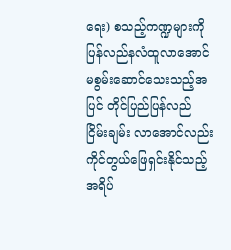ရေး) စသည့်ကဏ္ဍများကို ပြန်လည်နလံထူလာအောင် မစွမ်းဆောင်သေးသည့်အပြင် တိုင်ပြည်ပြန်လည် ငြိမ်းချမ်း လာအောင်လည်း ကိုင်တွယ်ဖြေရှင်းနိုင်သည့် အရိပ်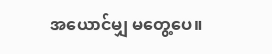အယောင်မျှ မတွေ့ပေ။